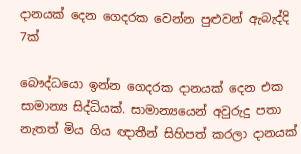දානයක් දෙන ගෙදරක වෙන්න පුළුවන් ඇබැද්දි 7ක්

බෞද්ධයො ඉන්න ගෙදරක දානයක් දෙන එක සාමාන්‍ය සිද්ධියක්. සාමාන්‍යයෙන් අවුරුදු පතා නැතත් මිය ගිය ඥාතීන් සිහිපත් කරලා දානයක්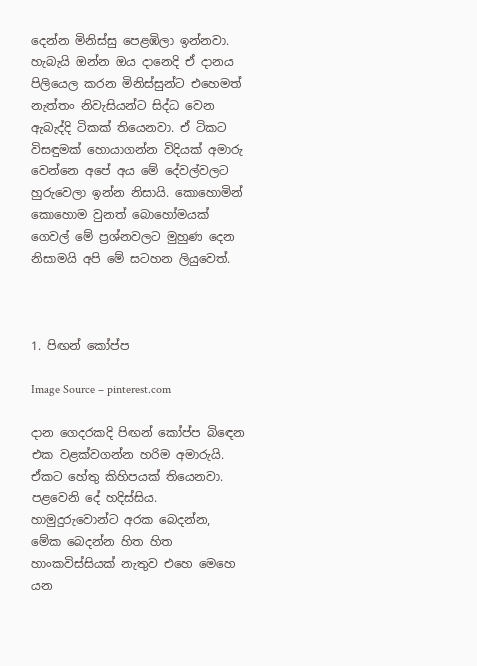දෙන්න මිනිස්සු පෙළඹිලා ඉන්නවා. හැබැයි ඔන්න ඔය දානෙදි ඒ දානය පිලියෙල කරන මිනිස්සුන්ට එහෙමත් නැත්තං නිවැසියන්ට සිද්ධ වෙන ඇබැද්දි ටිකක් තියෙනවා. ඒ ටිකට විසඳුමක් හොයාගන්න විදියක් අමාරු වෙන්නෙ අපේ අය මේ දේවල්වලට හුරුවෙලා ඉන්න නිසායි. කොහොමින් කොහොම වුනත් බොහෝමයක් ගෙවල් මේ ප්‍රශ්නවලට මුහුණ දෙන නිසාමයි අපි මේ සටහන ලියුවෙත්.



1. පිඟන් කෝප්ප

Image Source – pinterest.com

දාන ගෙදරකදි පිඟන් කෝප්ප බිඳෙන එක වළක්වගන්න හරිම අමාරුයි. ඒකට හේතු කිහිපයක් තියෙනවා. පළවෙනි දේ හදිස්සිය. හාමුදුරුවොන්ට අරක බෙදන්න, මේක බෙදන්න හිත හිත හාංකවිස්සියක් නැතුව එහෙ මෙහෙ යන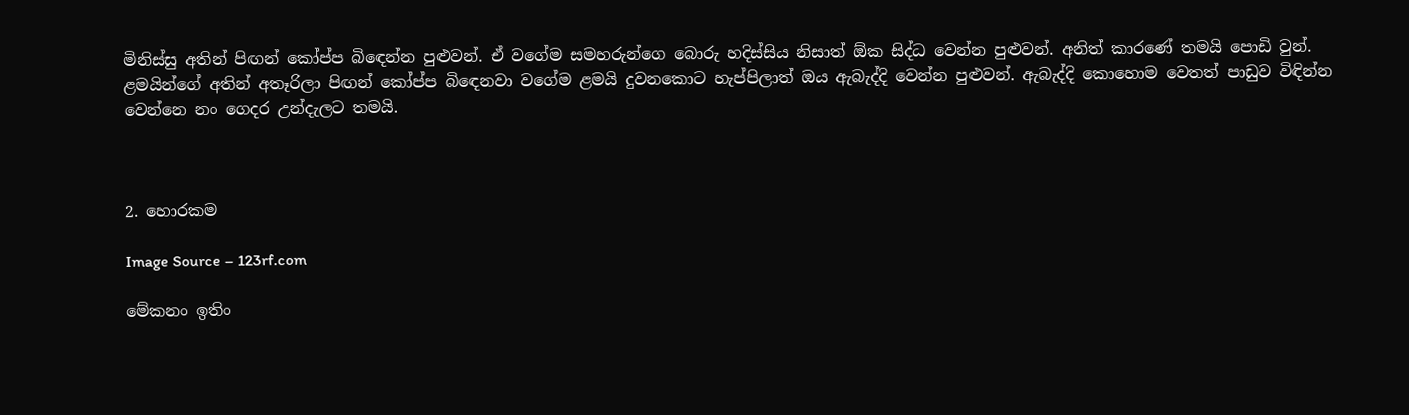මිනිස්සු අතින් පිඟන් කෝප්ප බිඳෙන්න පුළුවන්. ඒ වගේම සමහරුන්ගෙ බොරු හදිස්සිය නිසාත් ඕක සිද්ධ වෙන්න පුළුවන්. අනිත් කාරණේ තමයි පොඩි වුන්. ළමයින්ගේ අතින් අතෑරිලා පිඟන් කෝප්ප බිඳෙනවා වගේම ළමයි දුවනකොට හැප්පිලාත් ඔය ඇබැද්දි වෙන්න පුළුවන්. ඇබැද්දි කොහොම වෙතත් පාඩුව විඳින්න වෙන්නෙ නං ගෙදර උන්දැලට තමයි.



2. හොරකම

Image Source – 123rf.com

මේකනං ඉතිං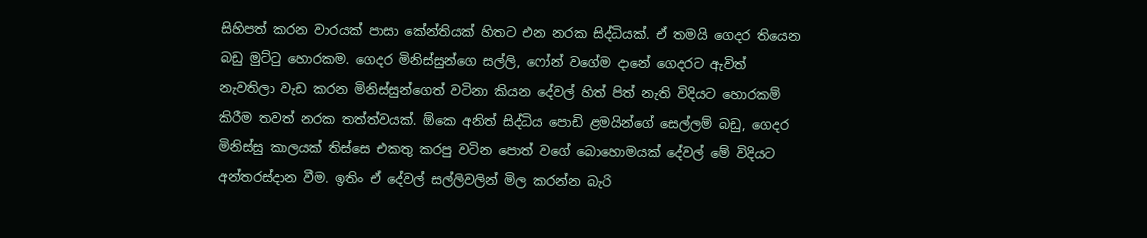සිහිපත් කරන වාරයක් පාසා කේන්තියක් හිතට එන නරක සිද්ධියක්. ඒ තමයි ගෙදර තියෙන බඩු මුට්ටු හොරකම. ගෙදර මිනිස්සුන්ගෙ සල්ලි, ෆෝන් වගේම දානේ ගෙදරට ඇවිත් නැවතිලා වැඩ කරන මිනිස්සුන්ගෙත් වටිනා කියන දේවල් හිත් පිත් නැති විදියට හොරකම් කිරීම තවත් නරක තත්ත්වයක්. ඕකෙ අනිත් සිද්ධිය පොඩි ළමයින්ගේ සෙල්ලම් බඩු, ගෙදර මිනිස්සු කාලයක් තිස්සෙ එකතු කරපු වටින පොත් වගේ බොහොමයක් දේවල් මේ විදියට අන්තරස්දාන වීම. ඉතිං ඒ දේවල් සල්ලිවලින් මිල කරන්න බැරි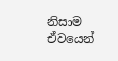නිසාම ඒවයෙන්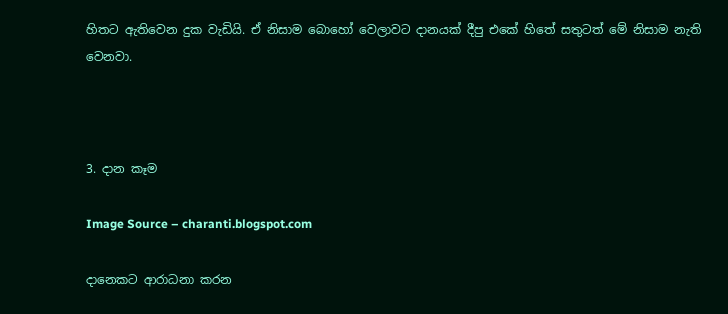හිතට ඇතිවෙන දුක වැඩියි. ඒ නිසාම බොහෝ වෙලාවට දානයක් දීපු එකේ හිතේ සතුටත් මේ නිසාම නැති වෙනවා.



3. දාන කෑම

Image Source – charanti.blogspot.com

දානෙකට ආරාධනා කරන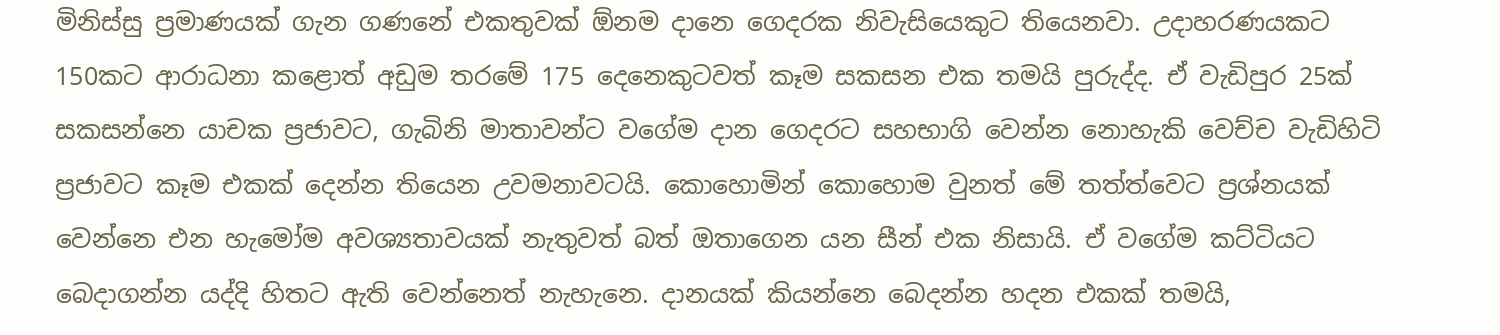මිනිස්සු ප්‍රමාණයක් ගැන ගණනේ එකතුවක් ඕනම දානෙ ගෙදරක නිවැසියෙකුට තියෙනවා. උදාහරණයකට 150කට ආරාධනා කළොත් අඩුම තරමේ 175 දෙනෙකුටවත් කෑම සකසන එක තමයි පුරුද්ද. ඒ වැඩිපුර 25ක් සකසන්නෙ යාචක ප්‍රජාවට, ගැබිනි මාතාවන්ට වගේම දාන ගෙදරට සහභාගි වෙන්න නොහැකි වෙච්ච වැඩිහිටි ප්‍රජාවට කෑම එකක් දෙන්න තියෙන උවමනාවටයි. කොහොමින් කොහොම වුනත් මේ තත්ත්වෙට ප්‍රශ්නයක් වෙන්නෙ එන හැමෝම අවශ්‍යතාවයක් නැතුවත් බත් ඔතාගෙන යන සීන් එක නිසායි. ඒ වගේම කට්ටියට බෙදාගන්න යද්දි හිතට ඇති වෙන්නෙත් නැහැනෙ. දානයක් කියන්නෙ බෙදන්න හදන එකක් තමයි,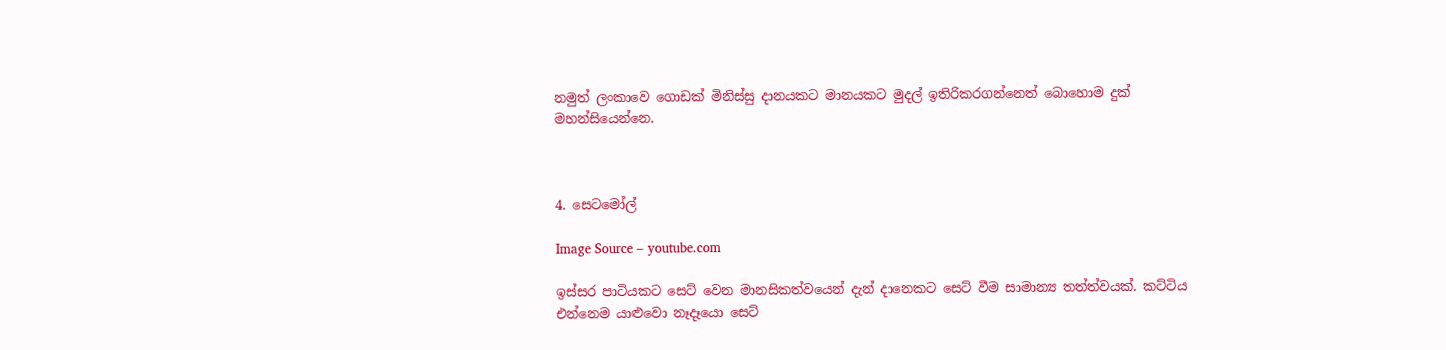නමුත් ලංකාවෙ ගොඩක් මිනිස්සු දානයකට මානයකට මුදල් ඉතිරිකරගන්නෙත් බොහොම දුක් මහන්සියෙන්නෙ.



4. සෙටමෝල්

Image Source – youtube.com

ඉස්සර පාටියකට සෙට් වෙන මානසිකත්වයෙන් දැන් දානෙකට සෙට් වීම සාමාන්‍ය තත්ත්වයක්. කට්ටිය එන්නෙම යාළුවො නෑදෑයො සෙට්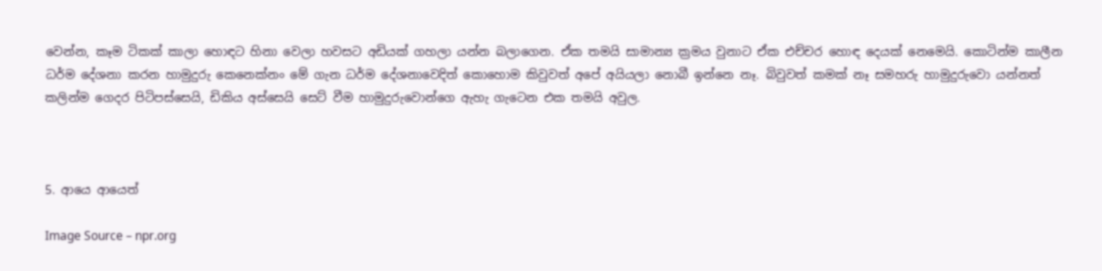වෙන්න, කෑම ටිකක් කාලා හොඳට හිනා වෙලා හවසට අඩියක් ගහලා යන්න බලාගෙන. ඒක තමයි සාමාන්‍ය ක්‍රමය වුනාට ඒක එච්චර හොඳ දෙයක් නෙමෙයි. කොටින්ම කාලීන ධර්ම දේශනා කරන හාමුදුරු කෙනෙක්නං මේ ගැන ධර්ම දේශනාවෙදිත් කොහොම කිවුවත් අපේ අයියලා නොබී ඉන්නෙ නෑ. බිවුවත් කමක් නෑ සමහරු හාමුදුරුවො යන්නත් කලින්ම ගෙදර පිටිපස්සෙයි, ඩිකිය අස්සෙයි සෙට් වීම හාමුදුරුවොන්ගෙ ඇහැ ගැටෙන එක තමයි අවුල.



5. ආයෙ ආයෙත්

Image Source – npr.org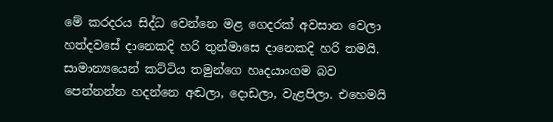මේ කරදරය සිද්ධ වෙන්නෙ මළ ගෙදරක් අවසාන වෙලා හත්දවසේ දානෙකදි හරි තුන්මාසෙ දානෙකදි හරි තමයි. සාමාන්‍යයෙන් කට්ටිය තමුන්ගෙ හෘදයාංගම බව පෙන්නන්න හදන්නෙ අඬලා, දොඩලා, වැළපිලා. එහෙමයි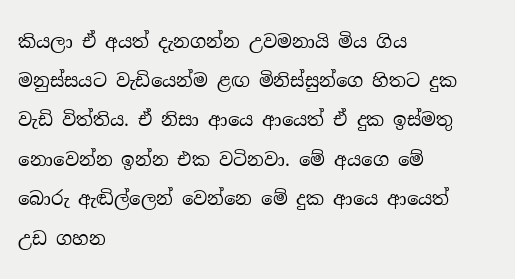කියලා ඒ අයත් දැනගන්න උවමනායි මිය ගිය මනුස්සයට වැඩියෙන්ම ළඟ මිනිස්සුන්ගෙ හිතට දුක වැඩි විත්තිය. ඒ නිසා ආයෙ ආයෙත් ඒ දුක ඉස්මතු නොවෙන්න ඉන්න එක වටිනවා. මේ අයගෙ මේ බොරු ඇඬිල්ලෙන් වෙන්නෙ මේ දුක ආයෙ ආයෙත් උඩ ගහන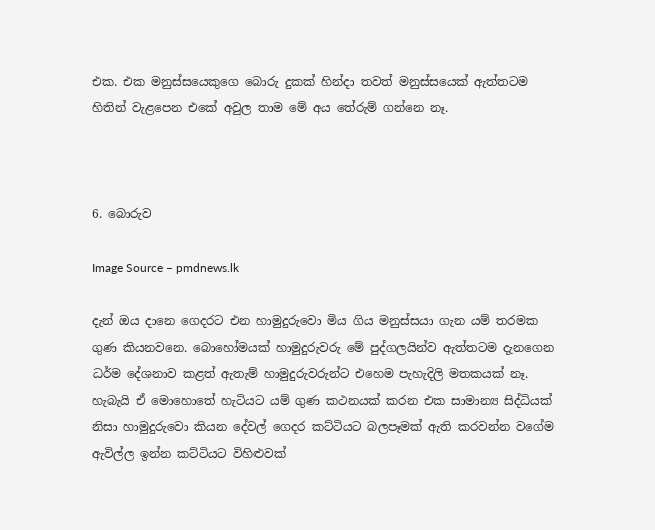එක. එක මනුස්සයෙකුගෙ බොරු දුකක් හින්දා තවත් මනුස්සයෙක් ඇත්තටම හිතින් වැළපෙන එකේ අවුල තාම මේ අය තේරුම් ගන්නෙ නෑ.



6. බොරුව

Image Source – pmdnews.lk

දැන් ඔය දානෙ ගෙදරට එන හාමුදුරුවො මිය ගිය මනුස්සයා ගැන යම් තරමක ගුණ කියනවනෙ. බොහෝමයක් හාමුදුරුවරු මේ පුද්ගලයින්ව ඇත්තටම දැනගෙන ධර්ම දේශනාව කළත් ඇතැම් හාමුදුරුවරුන්ට එහෙම පැහැදිලි මතකයක් නෑ. හැබැයි ඒ මොහොතේ හැටියට යම් ගුණ කථනයක් කරන එක සාමාන්‍ය සිද්ධියක් නිසා හාමුදුරුවො කියන දේවල් ගෙදර කට්ටියට බලපෑමක් ඇති කරවන්න වගේම ඇවිල්ල ඉන්න කට්ටියට විහිළුවක්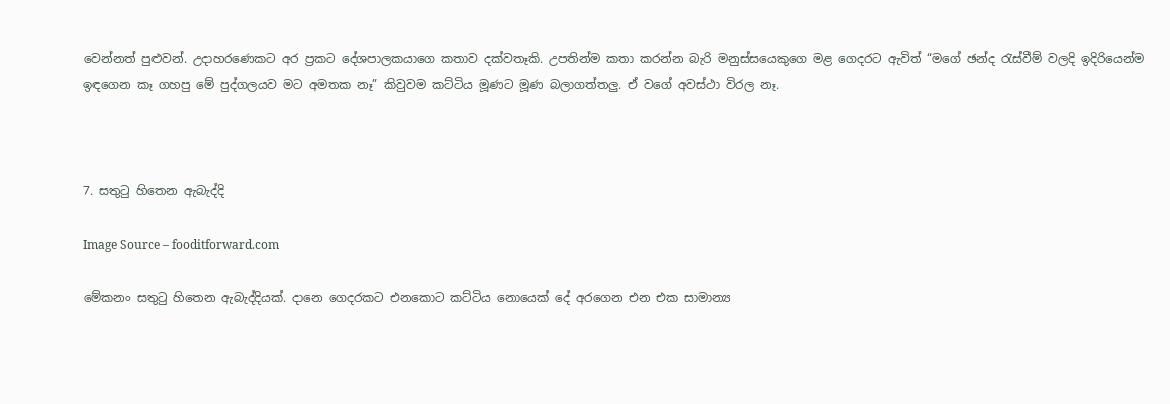වෙන්නත් පුළුවන්. උදාහරණෙකට අර ප්‍රකට දේශපාලකයාගෙ කතාව දක්වතෑකි. උපතින්ම කතා කරන්න බැරි මනුස්සයෙකුගෙ මළ ගෙදරට ඇවිත් “මගේ ඡන්ද රැස්වීම් වලදි ඉදිරියෙන්ම ඉඳගෙන කෑ ගහපු මේ පුද්ගලයව මට අමතක නෑ” කිවුවම කට්ටිය මූණට මූණ බලාගත්තලු. ඒ වගේ අවස්ථා විරල නෑ.



7. සතුටු හිතෙන ඇබැද්දි

Image Source – fooditforward.com

මේකනං සතුටු හිතෙන ඇබැද්දියක්. දානෙ ගෙදරකට එනකොට කට්ටිය නොයෙක් දේ අරගෙන එන එක සාමාන්‍ය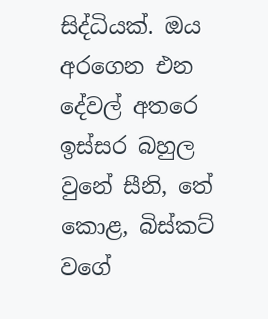සිද්ධියක්. ඔය අරගෙන එන දේවල් අතරෙ ඉස්සර බහුල වුනේ සීනි, තේ කොළ, බිස්කට් වගේ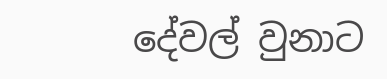දේවල් වුනාට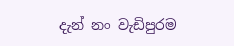දැන් නං වැඩිපුරම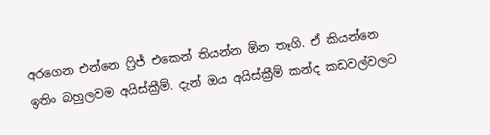අරගෙන එන්නෙ ෆ්‍රිජ් එකෙන් තියන්න ඕන තෑගි. ඒ කියන්නෙ ඉතිං බහුලවම අයිස්ක්‍රීම්. දැන් ඔය අයිස්ක්‍රීම් කන්ද කඩවල්වලට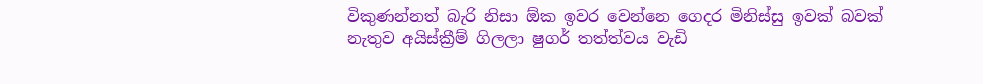විකුණන්නත් බැරි නිසා ඕක ඉවර වෙන්නෙ ගෙදර මිනිස්සු ඉවක් බවක් නැතුව අයිස්ක්‍රීම් ගිලලා ෂුගර් තත්ත්වය වැඩි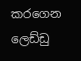කරගෙන ලෙඩ්ඩු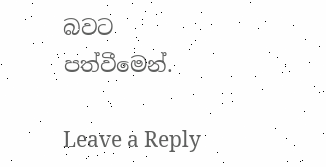බවට පත්වීමෙන්.

Leave a Reply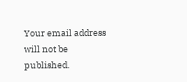Your email address will not be published.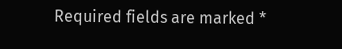Required fields are marked *